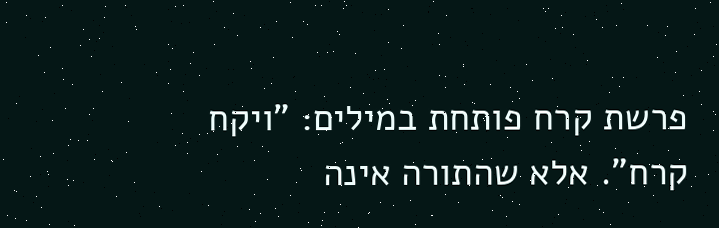פרשת קרח פותחת במילים: "ויקח קרח". אלא שהתורה אינה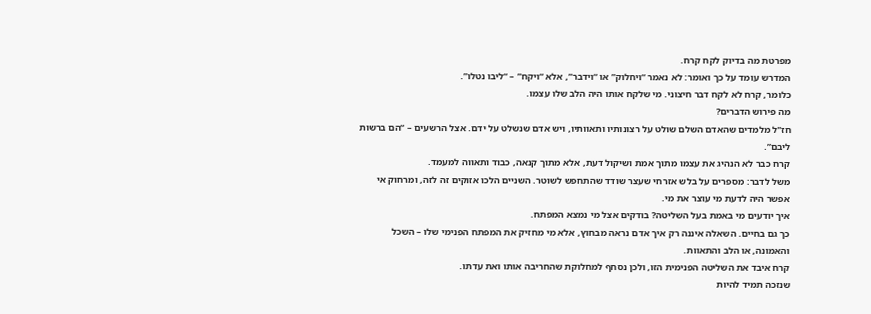מפרטת מה בדיוק לקח קרח.
המדרש עומד על כך ואומר: לא נאמר “ויחלוק” או “וידבר”, אלא “ויקח” – “ליבו נטלו”.
כלומר, קרח לא לקח דבר חיצוני. מי שלקח אותו היה הלב שלו עצמו.
מה פירוש הדברים?
חז"ל מלמדים שהאדם השלם שולט על רצונותיו ותאוותיו, ויש אדם שנשלט על ידם. אצל הרשעים – “הם ברשות ליבם”.
קרח כבר לא הנהיג את עצמו מתוך אמת ושיקול דעת, אלא מתוך קנאה, כבוד ותאווה למעמד.
משל לדבר: מספרים על בלש אזרחי שעצר שודד שהתחפש לשוטר. השניים הלכו אזוקים זה לזה, ומרחוק אי אפשר היה לדעת מי עוצר את מי.
איך יודעים מי באמת בעל השליטה? בודקים אצל מי נמצא המפתח.
כך גם בחיים. השאלה איננה רק איך אדם נראה מבחוץ, אלא מי מחזיק את המפתח הפנימי שלו – השכל והאמונה, או הלב והתאוות.
קרח איבד את השליטה הפנימית הזו, ולכן נסחף למחלוקת שהחריבה אותו ואת עדתו.
שנזכה תמיד להיות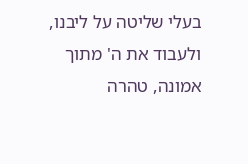בעלי שליטה על ליבנו, ולעבוד את ה' מתוך אמונה, טהרה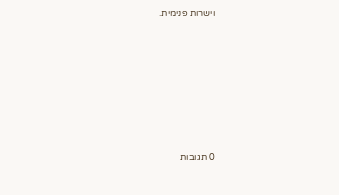וישרות פנימית.







0 תגובות